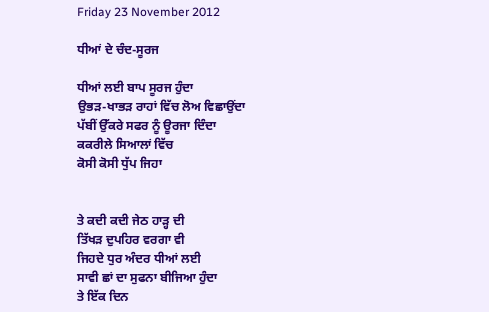Friday 23 November 2012

ਧੀਆਂ ਦੇ ਚੰਦ-ਸੂਰਜ

ਧੀਆਂ ਲਈ ਬਾਪ ਸੂਰਜ ਹੁੰਦਾ
ਉਭੜ-ਖਾਭੜ ਰਾਹਾਂ ਵਿੱਚ ਲੋਅ ਵਿਛਾਉਂਦਾ
ਪੱਬੀਂ ਉੱਕਰੇ ਸਫਰ ਨੂੰ ਊਰਜਾ ਦਿੰਦਾ
ਕਕਰੀਲੇ ਸਿਆਲਾਂ ਵਿੱਚ
ਕੋਸੀ ਕੋਸੀ ਧੁੱਪ ਜਿਹਾ


ਤੇ ਕਦੀ ਕਦੀ ਜੇਠ ਹਾੜ੍ਹ ਦੀ
ਤਿੱਖੜ ਦੁਪਹਿਰ ਵਰਗਾ ਵੀ
ਜਿਹਦੇ ਧੁਰ ਅੰਦਰ ਧੀਆਂ ਲਈ
ਸਾਵੀ ਛਾਂ ਦਾ ਸੁਫਨਾ ਬੀਜਿਆ ਹੁੰਦਾ
ਤੇ ਇੱਕ ਦਿਨ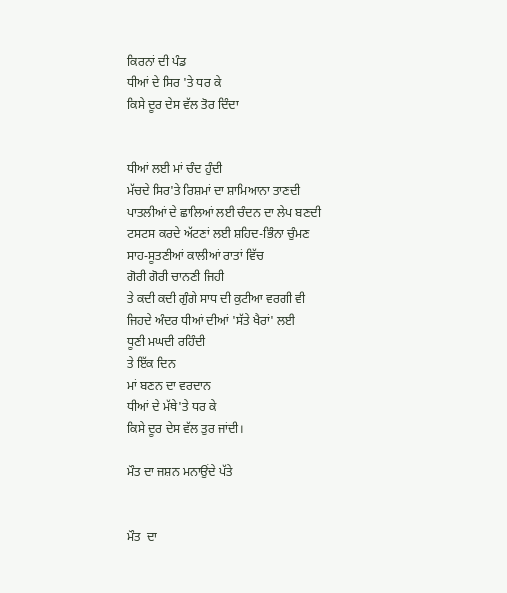ਕਿਰਨਾਂ ਦੀ ਪੰਡ
ਧੀਆਂ ਦੇ ਸਿਰ 'ਤੇ ਧਰ ਕੇ
ਕਿਸੇ ਦੂਰ ਦੇਸ ਵੱਲ ਤੋਰ ਦਿੰਦਾ


ਧੀਆਂ ਲਈ ਮਾਂ ਚੰਦ ਹੁੰਦੀ
ਮੱਚਦੇ ਸਿਰ'ਤੇ ਰਿਸ਼ਮਾਂ ਦਾ ਸ਼ਾਮਿਆਨਾ ਤਾਣਦੀ
ਪਾਤਲੀਆਂ ਦੇ ਛਾਲਿਆਂ ਲਈ ਚੰਦਨ ਦਾ ਲੇਪ ਬਣਦੀ
ਟਸਟਸ ਕਰਦੇ ਅੱਟਣਾਂ ਲਈ ਸ਼ਹਿਦ-ਭਿੰਨਾ ਚੁੰਮਣ
ਸਾਹ-ਸੂਤਣੀਆਂ ਕਾਲੀਆਂ ਰਾਤਾਂ ਵਿੱਚ
ਗੋਰੀ ਗੋਰੀ ਚਾਨਣੀ ਜਿਹੀ
ਤੇ ਕਦੀ ਕਦੀ ਗੁੰਗੇ ਸਾਧ ਦੀ ਕੁਟੀਆ ਵਰਗੀ ਵੀ
ਜਿਹਦੇ ਅੰਦਰ ਧੀਆਂ ਦੀਆਂ 'ਸੱਤੇ ਖੈਰਾਂ' ਲਈ
ਧੂਣੀ ਮਘਦੀ ਰਹਿੰਦੀ
ਤੇ ਇੱਕ ਦਿਨ
ਮਾਂ ਬਣਨ ਦਾ ਵਰਦਾਨ
ਧੀਆਂ ਦੇ ਮੱਥੇ'ਤੇ ਧਰ ਕੇ
ਕਿਸੇ ਦੂਰ ਦੇਸ ਵੱਲ ਤੁਰ ਜਾਂਦੀ।

ਮੌਤ ਦਾ ਜਸ਼ਨ ਮਨਾਉਂਦੇ ਪੱਤੇ


ਮੌਤ  ਦਾ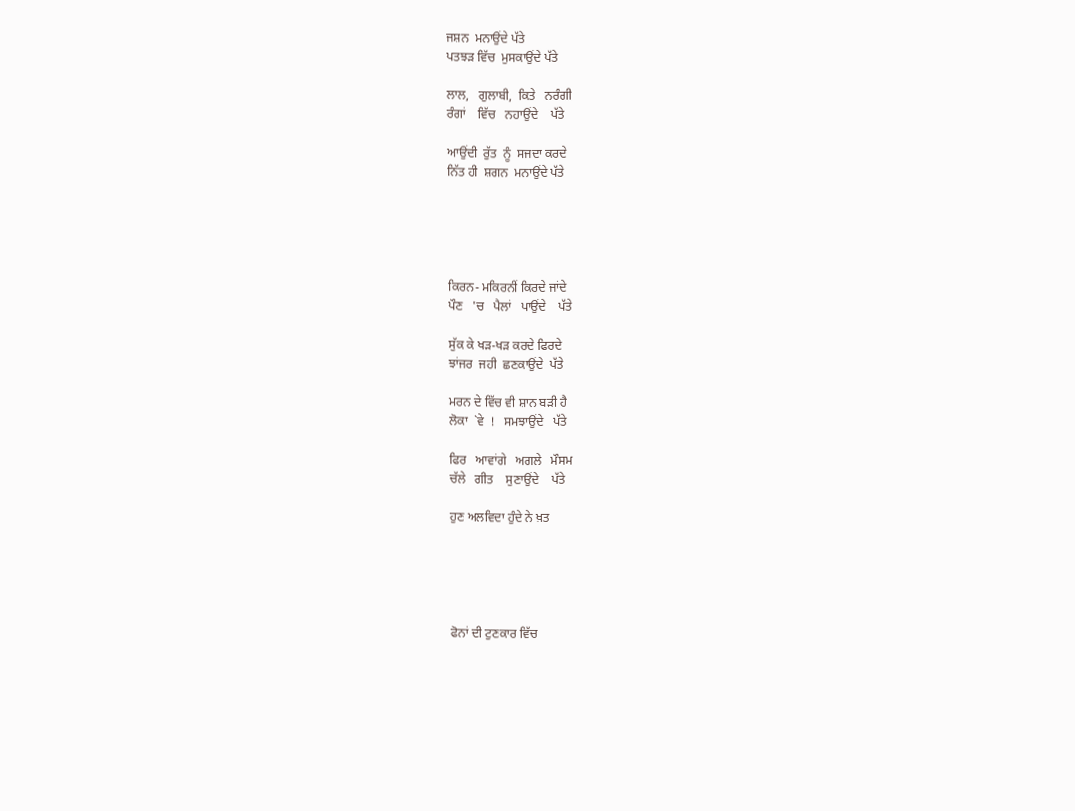ਜਸ਼ਨ  ਮਨਾਉਂਦੇ ਪੱਤੇ
ਪਤਝੜ ਵਿੱਚ  ਮੁਸਕਾਉਂਦੇ ਪੱਤੇ

ਲਾਲ,   ਗੁਲਾਬੀ,  ਕਿਤੇ   ਨਰੰਗੀ
ਰੰਗਾਂ    ਵਿੱਚ   ਨਹਾਉਂਦੇ    ਪੱਤੇ

ਆਉਂਦੀ  ਰੁੱਤ  ਨੂੰ  ਸਜਦਾ ਕਰਦੇ
ਨਿੱਤ ਹੀ  ਸ਼ਗਨ  ਮਨਾਉਂਦੇ ਪੱਤੇ





ਕਿਰਨ- ਮਕਿਰਨੀਂ ਕਿਰਦੇ ਜਾਂਦੇ
ਪੌਣ   'ਚ   ਪੈਲਾਂ   ਪਾਉਂਦੇ    ਪੱਤੇ

ਸੁੱਕ ਕੇ ਖੜ-ਖੜ ਕਰਦੇ ਫਿਰਦੇ
ਝਾਂਜਰ  ਜਹੀ  ਛਣਕਾਉਂਦੇ  ਪੱਤੇ

ਮਰਨ ਦੇ ਵਿੱਚ ਵੀ ਸ਼ਾਨ ਬੜੀ ਹੈ
ਲੋਕਾ  `ਵੇ  !   ਸਮਝਾਉਂਦੇ   ਪੱਤੇ

ਫਿਰ   ਆਵਾਂਗੇ   ਅਗਲੇ   ਮੌਸਮ
ਚੱਲੇ   ਗੀਤ    ਸੁਣਾਉਂਦੇ    ਪੱਤੇ

ਹੁਣ ਅਲਵਿਦਾ ਹੁੰਦੇ ਨੇ ਖ਼ਤ





ਫੋਨਾਂ ਦੀ ਟੁਣਕਾਰ ਵਿੱਚ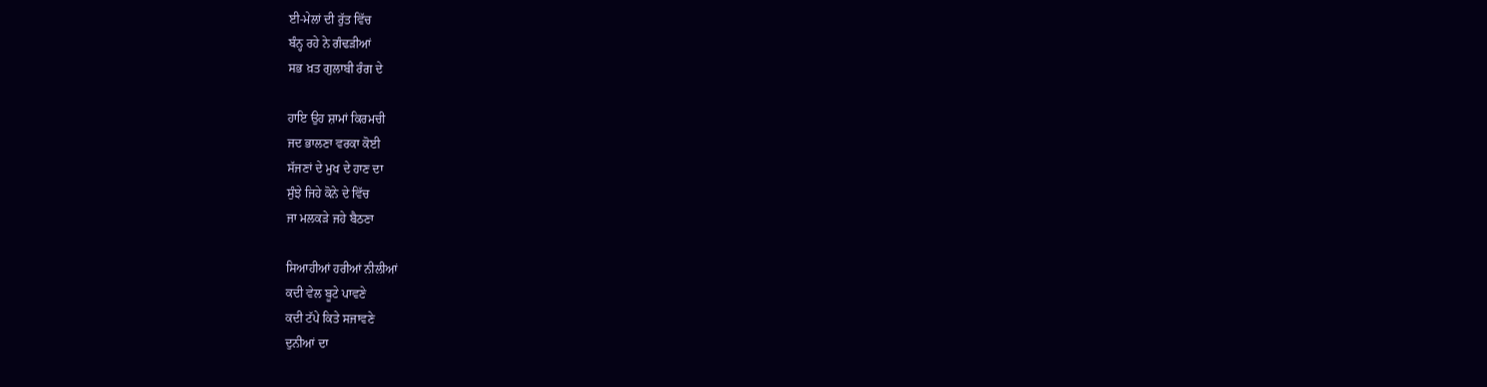ਈ-ਮੇਲਾਂ ਦੀ ਰੁੱਤ ਵਿੱਚ
ਬੰਨ੍ਹ ਰਹੇ ਨੇ ਗੰਢੜੀਆਂ
ਸਭ ਖ਼ਤ ਗੁਲਾਬੀ ਰੰਗ ਦੇ

ਹਾਇ ਉਹ ਸ਼ਾਮਾਂ ਕਿਰਮਚੀ
ਜਦ ਭਾਲਣਾ ਵਰਕਾ ਕੋਈ
ਸੱਜਣਾਂ ਦੇ ਮੁਖ ਦੇ ਹਾਣ ਦਾ
ਸੁੰਝੇ ਜਿਹੇ ਕੋਨੇ ਦੇ ਵਿੱਚ
ਜਾ ਮਲਕੜੇ ਜਹੇ ਬੈਠਣਾ

ਸਿਆਹੀਆਂ ਹਰੀਆਂ ਨੀਲੀਆਂ
ਕਦੀ ਵੇਲ ਬੂਟੇ ਪਾਵਣੇ
ਕਦੀ ਟੱਪੇ ਕਿਤੇ ਸਜਾਵਣੇ
ਦੁਨੀਆਂ ਦਾ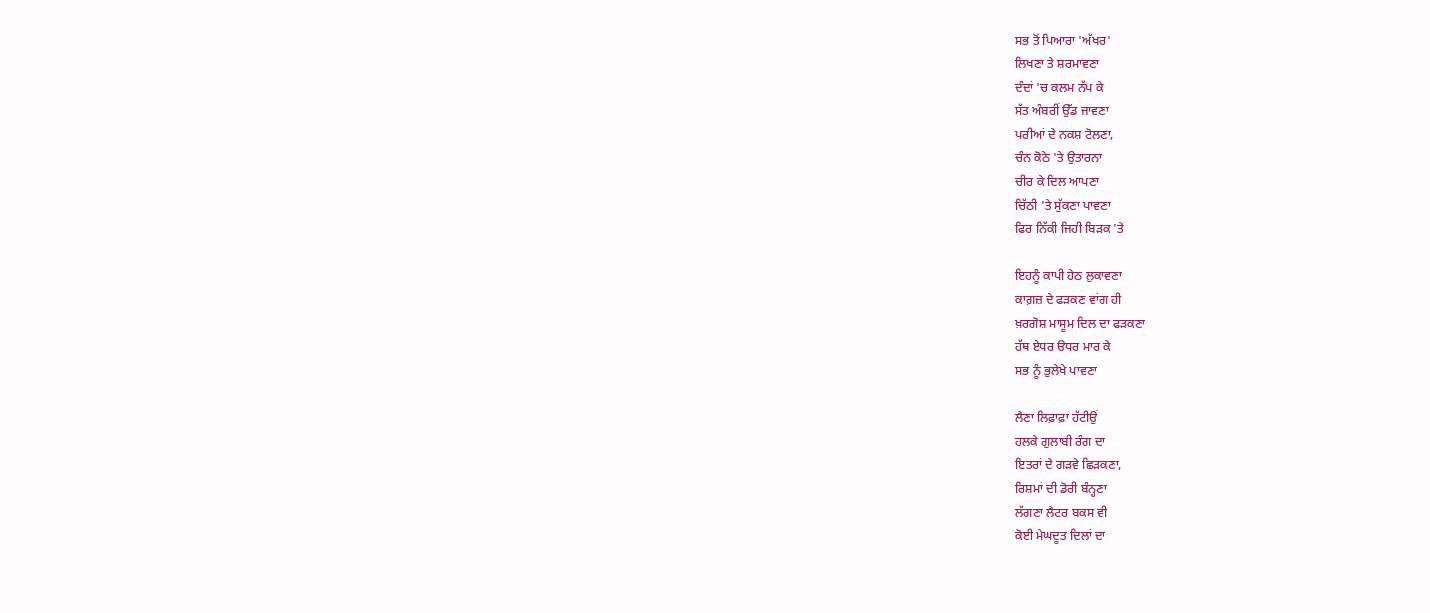ਸਭ ਤੋਂ ਪਿਆਰਾ 'ਅੱਖਰ'
ਲਿਖਣਾ ਤੇ ਸ਼ਰਮਾਵਣਾ
ਦੰਦਾਂ 'ਚ ਕਲਮ ਨੱਪ ਕੇ
ਸੱਤ ਅੰਬਰੀਂ ਉੱਡ ਜਾਵਣਾ
ਪਰੀਆਂ ਦੇ ਨਕਸ਼ ਟੋਲਣਾ,
ਚੰਨ ਕੋਠੇ 'ਤੇ ਉਤਾਰਨਾ
ਚੀਰ ਕੇ ਦਿਲ ਆਪਣਾ
ਚਿੱਠੀ 'ਤੇ ਸੁੱਕਣਾ ਪਾਵਣਾ
ਫਿਰ ਨਿੱਕੀ ਜਿਹੀ ਬਿੜਕ 'ਤੇ

ਇਹਨੂੰ ਕਾਪੀ ਹੇਠ ਲੁਕਾਵਣਾ
ਕਾਗ਼ਜ਼ ਦੇ ਫੜਕਣ ਵਾਂਗ ਹੀ
ਖ਼ਰਗੋਸ਼ ਮਾਸੂਮ ਦਿਲ ਦਾ ਫੜਕਣਾ
ਹੱਥ ਏਧਰ ੳਧਰ ਮਾਰ ਕੇ
ਸਭ ਨੂੰ ਭੁਲੇਖੇ ਪਾਵਣਾ

ਲੈਣਾ ਲਿਫ਼ਾਫ਼ਾ ਹੱਟੀਉਂ
ਹਲਕੇ ਗੁਲਾਬੀ ਰੰਗ ਦਾ
ਇਤਰਾਂ ਦੇ ਗੜਵੇ ਛਿੜਕਣਾ,
ਰਿਸ਼ਮਾਂ ਦੀ ਡੋਰੀ ਬੰਨ੍ਹਣਾ
ਲੱਗਣਾ ਲੈਟਰ ਬਕਸ ਵੀ
ਕੋਈ ਮੇਘਦੂਤ ਦਿਲਾਂ ਦਾ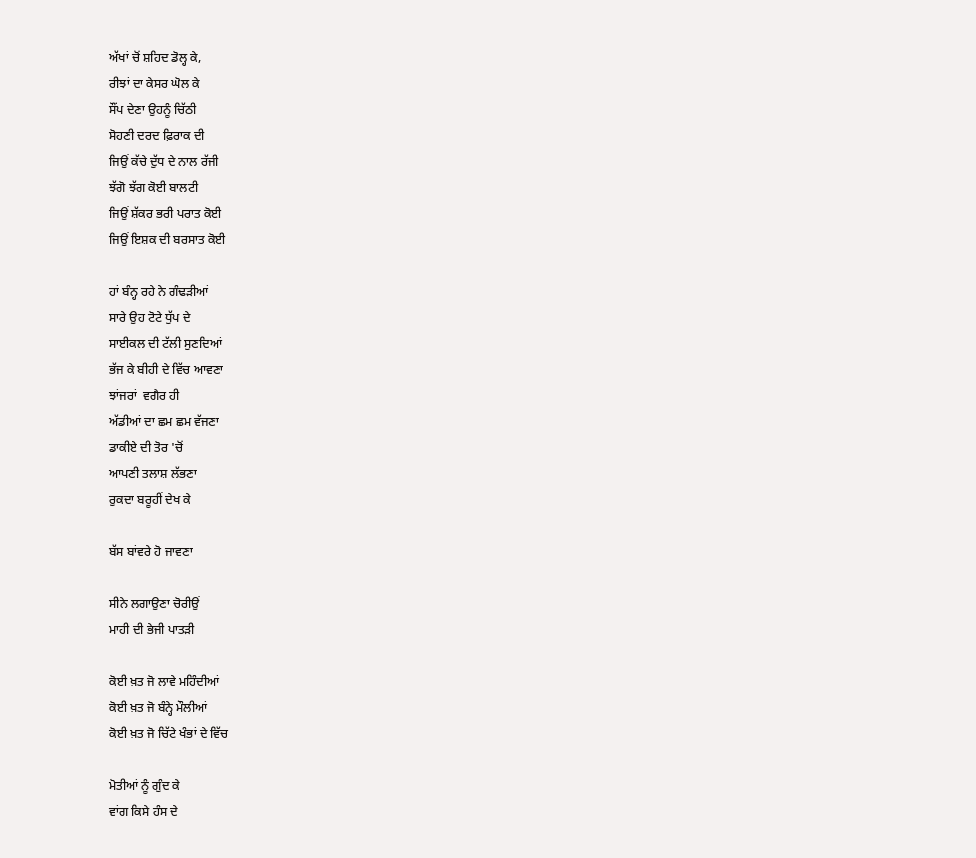ਅੱਖਾਂ ਚੋਂ ਸ਼ਹਿਦ ਡੋਲ੍ਹ ਕੇ,
ਰੀਝਾਂ ਦਾ ਕੇਸਰ ਘੋਲ ਕੇ
ਸੌਂਪ ਦੇਣਾ ਉਹਨੂੰ ਚਿੱਠੀ
ਸੋਹਣੀ ਦਰਦ ਫ਼ਿਰਾਕ ਦੀ
ਜਿਉਂ ਕੱਚੇ ਦੁੱਧ ਦੇ ਨਾਲ ਰੱਜੀ
ਝੱਗੋ ਝੱਗ ਕੋਈ ਬਾਲਟੀ
ਜਿਉਂ ਸ਼ੱਕਰ ਭਰੀ ਪਰਾਤ ਕੋਈ
ਜਿਉਂ ਇਸ਼ਕ ਦੀ ਬਰਸਾਤ ਕੋਈ

ਹਾਂ ਬੰਨ੍ਹ ਰਹੇ ਨੇ ਗੰਢੜੀਆਂ
ਸਾਰੇ ਉਹ ਟੋਟੇ ਧੁੱਪ ਦੇ
ਸਾਈਕਲ ਦੀ ਟੱਲੀ ਸੁਣਦਿਆਂ
ਭੱਜ ਕੇ ਬੀਹੀ ਦੇ ਵਿੱਚ ਆਵਣਾ
ਝਾਂਜਰਾਂ  ਵਗੈਰ ਹੀ
ਅੱਡੀਆਂ ਦਾ ਛਮ ਛਮ ਵੱਜਣਾ
ਡਾਕੀਏ ਦੀ ਤੋਰ 'ਚੋਂ
ਆਪਣੀ ਤਲਾਸ਼ ਲੱਭਣਾ
ਰੁਕਦਾ ਬਰੂਹੀਂ ਦੇਖ ਕੇ

ਬੱਸ ਬਾਂਵਰੇ ਹੋ ਜਾਵਣਾ

ਸੀਨੇ ਲਗਾਉਣਾ ਚੋਰੀਉਂ
ਮਾਹੀ ਦੀ ਭੇਜੀ ਪਾਤੜੀ

ਕੋਈ ਖ਼ਤ ਜੋ ਲਾਵੇ ਮਹਿੰਦੀਆਂ
ਕੋਈ ਖ਼ਤ ਜੋ ਬੰਨ੍ਹੇ ਮੌਲੀਆਂ
ਕੋਈ ਖ਼ਤ ਜੋ ਚਿੱਟੇ ਖੰਭਾਂ ਦੇ ਵਿੱਚ

ਮੋਤੀਆਂ ਨੂੰ ਗੁੰਦ ਕੇ
ਵਾਂਗ ਕਿਸੇ ਹੰਸ ਦੇ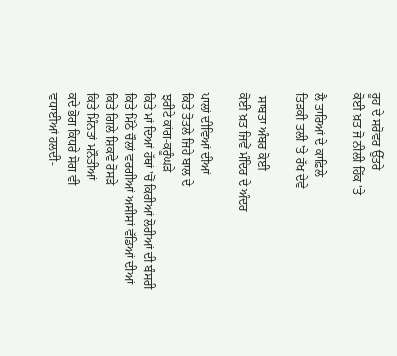ਰੂਹ ਦੇ ਸਰੋਵਰ ਉੱਤਰੇ
ਕੋਈ ਖ਼ਤ ਜੋ ਨੀਲੀ ਹਿੱਕ 'ਤੇ

ਲੈ ਤਾਰਿਆਂ ਦੇ ਕਾਫ਼ਿਲੇ
ਤਿੜਕੀ ਤਲੀ 'ਤੇ ਰੱਖ ਦੇਵੇ

 ਸਾਬਤਾ ਅੰਬਰ ਕੋਈ
ਕੋਈ ਖ਼ਤ ਜਿਵੇਂ ਮੰਦਿਰ ਦੇ ਅੰਦਰ

ਪਾਲਾਂ ਦੀਵਿਆਂ ਦੀਆਂ
ਕਿਤੇ ਤੋਤਲੇ ਜਿਹੇ ਬਾਲ ਦੇ
ਝਰੀਟੇ ਕਾਂਗ-ਕਰੂੰਘੜੇ
ਕਿਤੇ ਮਾਂ ਦਿਆਂ ਹੱਥਾਂ 'ਚੋਂ ਕਿਰੀਆਂ ਲੋਰੀਆਂ ਦੀ ਬੰਸਰੀ
ਕਿਤੇ ਮਿੱਠੇ ਚੌਲਾਂ ਵਰਗੀਆਂ ਅਸੀਸਾਂ ਵੱਡਿਆਂ ਦੀਆਂ
ਕਿਤੇ ਗਿਲੇ ਸ਼ਿਕਵੇ ਰੋਸੜੇ
ਕਿਤੇ ਮਿੰਨਤਾਂ ਮਨੌਤੀਆਂ
ਕਦੇ ਭੋਗ ਕਿਧਰੇ ਸੋਗ ਵੀ
ਵਧਾਈਆਂ ਹਲਦੀ-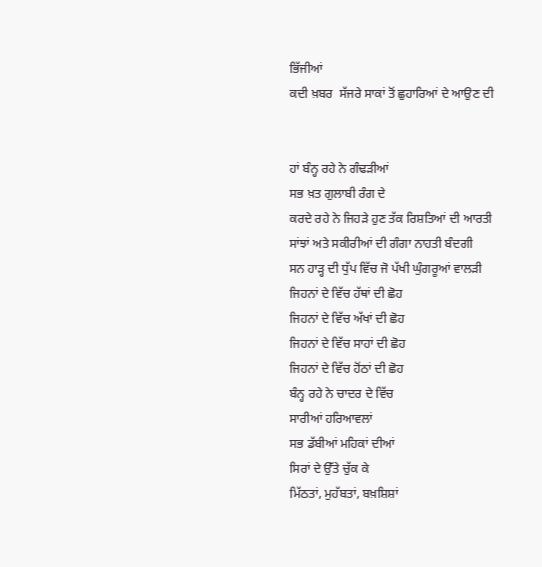ਭਿੱਜੀਆਂ
ਕਦੀ ਖ਼ਬਰ  ਸੱਜਰੇ ਸਾਕਾਂ ਤੋਂ ਛੁਹਾਰਿਆਂ ਦੇ ਆਉਣ ਦੀ


ਹਾਂ ਬੰਨ੍ਹ ਰਹੇ ਨੇ ਗੰਢੜੀਆਂ
ਸਭ ਖ਼ਤ ਗੁਲਾਬੀ ਰੰਗ ਦੇ
ਕਰਦੇ ਰਹੇ ਨੇ ਜਿਹੜੇ ਹੁਣ ਤੱਕ ਰਿਸ਼ਤਿਆਂ ਦੀ ਆਰਤੀ
ਸਾਂਝਾਂ ਅਤੇ ਸਕੀਰੀਆਂ ਦੀ ਗੰਗਾ ਨਾਹਤੀ ਬੰਦਗੀ
ਸਨ ਹਾੜ੍ਹ ਦੀ ਧੁੱਪ ਵਿੱਚ ਜੋ ਪੱਖੀ ਘੁੰਗਰੂਆਂ ਵਾਲੜੀ
ਜਿਹਨਾਂ ਦੇ ਵਿੱਚ ਹੱਥਾਂ ਦੀ ਛੋਹ
ਜਿਹਨਾਂ ਦੇ ਵਿੱਚ ਅੱਖਾਂ ਦੀ ਛੋਹ
ਜਿਹਨਾਂ ਦੇ ਵਿੱਚ ਸਾਹਾਂ ਦੀ ਛੋਹ
ਜਿਹਨਾਂ ਦੇ ਵਿੱਚ ਹੋਂਠਾਂ ਦੀ ਛੋਹ
ਬੰਨ੍ਹ ਰਹੇ ਨੇ ਚਾਦਰ ਦੇ ਵਿੱਚ
ਸਾਰੀਆਂ ਹਰਿਆਵਲਾਂ
ਸਭ ਡੱਬੀਆਂ ਮਹਿਕਾਂ ਦੀਆਂ
ਸਿਰਾਂ ਦੇ ਉੱਤੇ ਚੁੱਕ ਕੇ
ਮਿੱਠਤਾਂ, ਮੁਹੱਬਤਾਂ, ਬਖ਼ਸ਼ਿਸ਼ਾਂ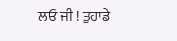ਲਓ ਜੀ ! ਤੁਹਾਡੇ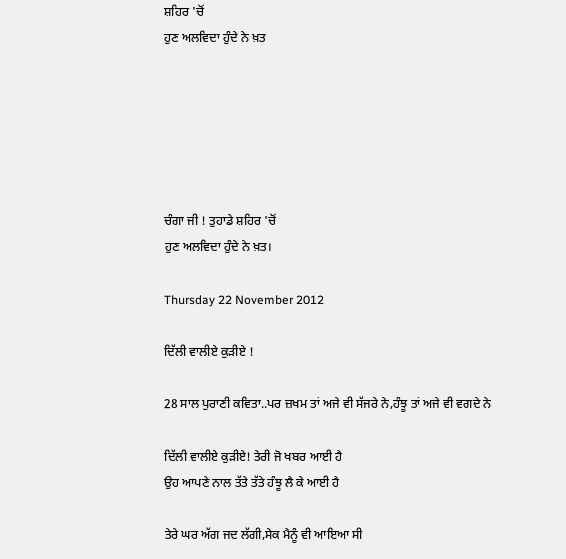ਸ਼ਹਿਰ 'ਚੋਂ
ਹੁਣ ਅਲਵਿਦਾ ਹੁੰਦੇ ਨੇ ਖ਼ਤ






ਚੰਗਾ ਜੀ ! ਤੁਹਾਡੇ ਸ਼ਹਿਰ 'ਚੋਂ
ਹੁਣ ਅਲਵਿਦਾ ਹੁੰਦੇ ਨੇ ਖ਼ਤ।

Thursday 22 November 2012

ਦਿੱਲੀ ਵਾਲੀਏ ਕੁੜੀਏ !

28 ਸਾਲ ਪੁਰਾਣੀ ਕਵਿਤਾ..ਪਰ ਜ਼ਖਮ ਤਾਂ ਅਜੇ ਵੀ ਸੱਜਰੇ ਨੇ,ਹੰਝੂ ਤਾਂ ਅਜੇ ਵੀ ਵਗਦੇ ਨੇ

ਦਿੱਲੀ ਵਾਲੀਏ ਕੁੜੀਏ! ਤੇਰੀ ਜੋ ਖਬਰ ਆਈ ਹੈ
ਉਹ ਆਪਣੇ ਨਾਲ ਤੱਤੇ ਤੱਤੇ ਹੰਝੂ ਲੈ ਕੇ ਆਈ ਹੈ

ਤੇਰੇ ਘਰ ਅੱਗ ਜਦ ਲੱਗੀ,ਸੇਕ ਮੈਨੂੰ ਵੀ ਆਇਆ ਸੀ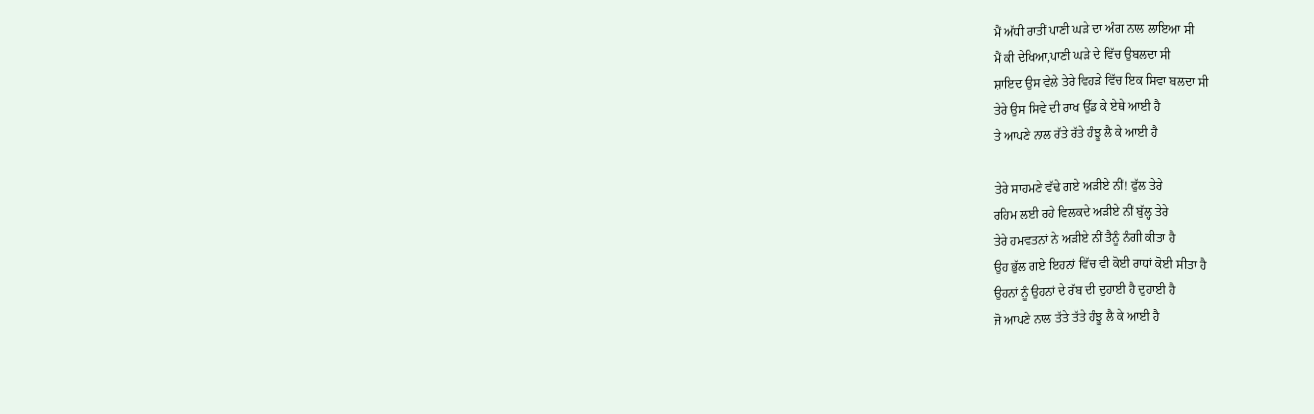ਮੈਂ ਅੱਧੀ ਰਾਤੀਂ ਪਾਣੀ ਘੜੇ ਦਾ ਅੰਗ ਨਾਲ ਲਾਇਆ ਸੀ
ਮੈਂ ਕੀ ਦੇਖਿਆ,ਪਾਣੀ ਘੜੇ ਦੇ ਵਿੱਚ ਉਬਲਦਾ ਸੀ
ਸ਼ਾਇਦ ਉਸ ਵੇਲੇ ਤੇਰੇ ਵਿਹੜੇ ਵਿੱਚ ਇਕ ਸਿਵਾ ਬਲਦਾ ਸੀ
ਤੇਰੇ ਉਸ ਸਿਵੇ ਦੀ ਰਾਖ ਉੱਡ ਕੇ ਏਥੇ ਆਈ ਹੈ
ਤੇ ਆਪਣੇ ਨਾਲ ਰੱਤੇ ਰੱਤੇ ਹੰਝੂ ਲੈ ਕੇ ਆਈ ਹੈ

ਤੇਰੇ ਸਾਹਮਣੇ ਵੱਢੇ ਗਏ ਅੜੀਏ ਨੀਂ! ਫੁੱਲ ਤੇਰੇ
ਰਹਿਮ ਲਈ ਰਹੇ ਵਿਲਕਦੇ ਅੜੀਏ ਨੀਂ ਬੁੱਲ੍ਹ ਤੇਰੇ
ਤੇਰੇ ਹਮਵਤਨਾਂ ਨੇ ਅੜੀਏ ਨੀਂ ਤੈਨੂੰ ਨੰਗੀ ਕੀਤਾ ਹੈ
ਉਹ ਭੁੱਲ ਗਏ ਇਹਨਾਂ ਵਿੱਚ ਵੀ ਕੋਈ ਰਾਧਾਂ ਕੋਈ ਸੀਤਾ ਹੈ
ਉਹਨਾਂ ਨੂੰ ਉਹਨਾਂ ਦੇ ਰੱਬ ਦੀ ਦੁਹਾਈ ਹੈ ਦੁਹਾਈ ਹੈ
ਜੋ ਆਪਣੇ ਨਾਲ ਤੱਤੇ ਤੱਤੇ ਹੰਝੂ ਲੈ ਕੇ ਆਈ ਹੈ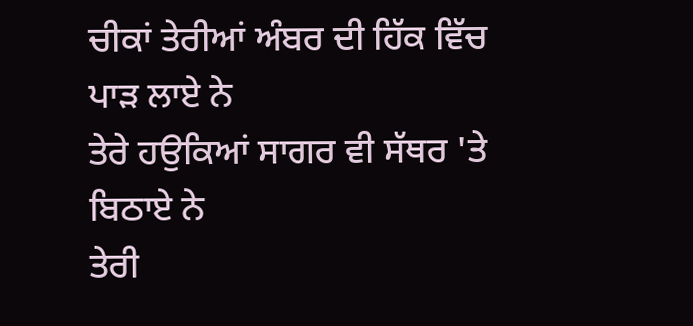ਚੀਕਾਂ ਤੇਰੀਆਂ ਅੰਬਰ ਦੀ ਹਿੱਕ ਵਿੱਚ ਪਾੜ ਲਾਏ ਨੇ
ਤੇਰੇ ਹਉਕਿਆਂ ਸਾਗਰ ਵੀ ਸੱਥਰ 'ਤੇ ਬਿਠਾਏ ਨੇ
ਤੇਰੀ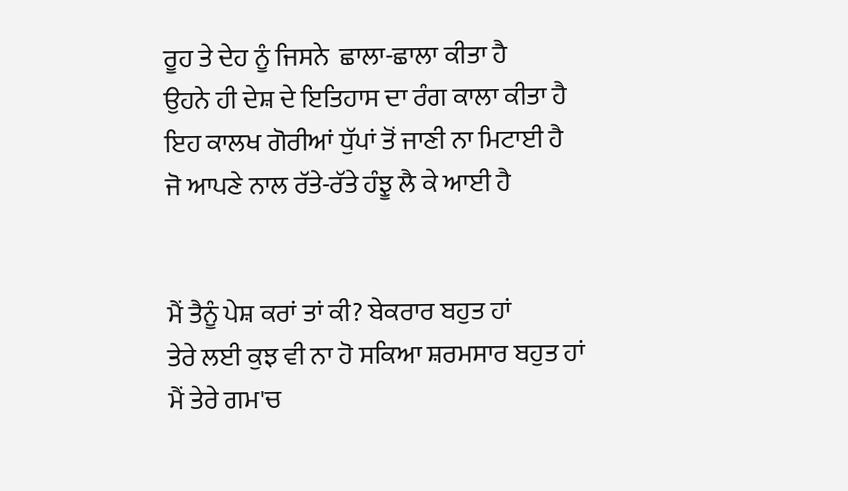ਰੂਹ ਤੇ ਦੇਹ ਨੂੰ ਜਿਸਨੇ  ਛਾਲਾ-ਛਾਲਾ ਕੀਤਾ ਹੈ
ਉਹਨੇ ਹੀ ਦੇਸ਼ ਦੇ ਇਤਿਹਾਸ ਦਾ ਰੰਗ ਕਾਲਾ ਕੀਤਾ ਹੈ
ਇਹ ਕਾਲਖ ਗੋਰੀਆਂ ਧੁੱਪਾਂ ਤੋਂ ਜਾਣੀ ਨਾ ਮਿਟਾਈ ਹੈ
ਜੋ ਆਪਣੇ ਨਾਲ ਰੱਤੇ-ਰੱਤੇ ਹੰਝੂ ਲੈ ਕੇ ਆਈ ਹੈ


ਮੈਂ ਤੈਨੂੰ ਪੇਸ਼ ਕਰਾਂ ਤਾਂ ਕੀ? ਬੇਕਰਾਰ ਬਹੁਤ ਹਾਂ
ਤੇਰੇ ਲਈ ਕੁਝ ਵੀ ਨਾ ਹੋ ਸਕਿਆ ਸ਼ਰਮਸਾਰ ਬਹੁਤ ਹਾਂ
ਮੈਂ ਤੇਰੇ ਗਮ'ਚ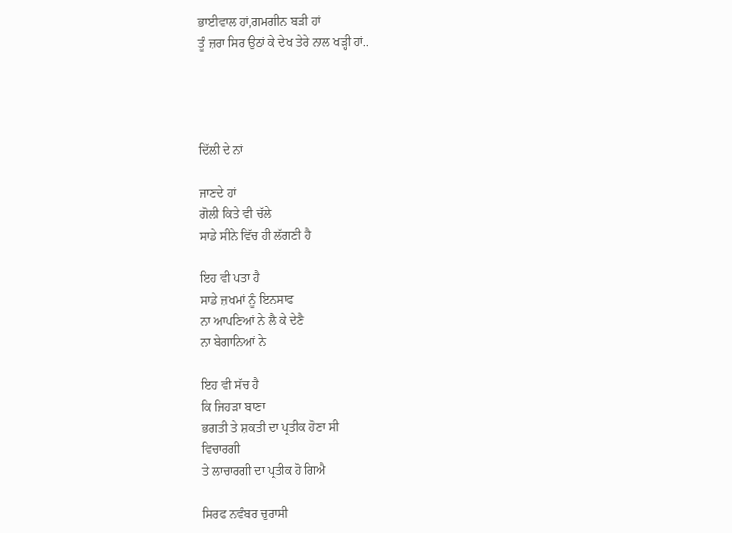ਭਾਈਵਾਲ ਹਾਂ,ਗਮਗੀਨ ਬੜੀ ਹਾਂ
ਤੂੰ ਜ਼ਰਾ ਸਿਰ ਉਠਾਂ ਕੇ ਦੇਖ ਤੇਰੇ ਨਾਲ ਖੜ੍ਹੀ ਹਾਂ..




ਦਿੱਲੀ ਦੇ ਨਾਂ

ਜਾਣਦੇ ਹਾਂ
ਗੋਲੀ ਕਿਤੇ ਵੀ ਚੱਲੇ
ਸਾਡੇ ਸੀਨੇ ਵਿੱਚ ਹੀ ਲੱਗਣੀ ਹੈ

ਇਹ ਵੀ ਪਤਾ ਹੈ
ਸਾਡੇ ਜ਼ਖਮਾਂ ਨੂੰ ਇਨਸਾਫ
ਨਾ ਆਪਣਿਆਂ ਨੇ ਲੈ ਕੇ ਦੇਣੈ
ਨਾ ਬੇਗਾਨਿਆਂ ਨੇ

ਇਹ ਵੀ ਸੱਚ ਹੈ
ਕਿ ਜਿਹੜਾ ਬਾਣਾ
ਭਗਤੀ ਤੇ ਸ਼ਕਤੀ ਦਾ ਪ੍ਰਤੀਕ ਹੋਣਾ ਸੀ
ਵਿਚਾਰਗੀ
ਤੇ ਲਾਚਾਰਗੀ ਦਾ ਪ੍ਰਤੀਕ ਹੋ ਗਿਐ

ਸਿਰਫ ਨਵੰਬਰ ਚੁਰਾਸੀ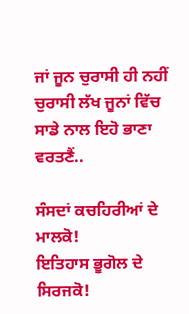ਜਾਂ ਜੂਨ ਚੁਰਾਸੀ ਹੀ ਨਹੀਂ
ਚੁਰਾਸੀ ਲੱਖ ਜੂਨਾਂ ਵਿੱਚ
ਸਾਡੇ ਨਾਲ ਇਹੋ ਭਾਣਾ ਵਰਤਣੈਂ..

ਸੰਸਦਾਂ ਕਚਹਿਰੀਆਂ ਦੇ ਮਾਲਕੋ!
ਇਤਿਹਾਸ ਭੂਗੋਲ ਦੇ ਸਿਰਜਕੋ!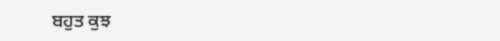ਬਹੁਤ ਕੁਝ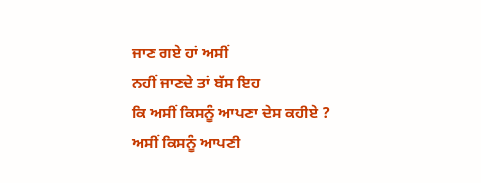ਜਾਣ ਗਏ ਹਾਂ ਅਸੀਂ
ਨਹੀਂ ਜਾਣਦੇ ਤਾਂ ਬੱਸ ਇਹ
ਕਿ ਅਸੀਂ ਕਿਸਨੂੰ ਆਪਣਾ ਦੇਸ ਕਹੀਏ ?
ਅਸੀਂ ਕਿਸਨੂੰ ਆਪਣੀ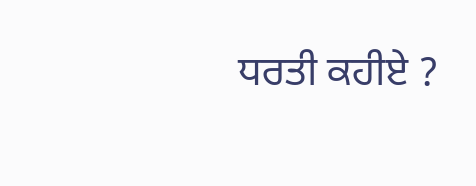ਧਰਤੀ ਕਹੀਏ ?